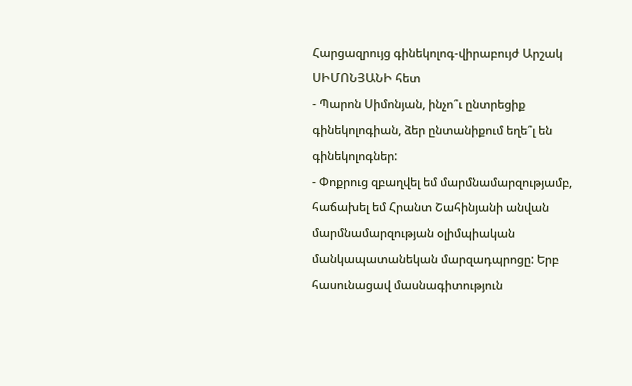Հարցազրույց գինեկոլոգ-վիրաբույժ Արշակ ՍԻՄՈՆՅԱՆԻ հետ
- Պարոն Սիմոնյան, ինչո՞ւ ընտրեցիք գինեկոլոգիան, ձեր ընտանիքում եղե՞լ են գինեկոլոգներ:
- Փոքրուց զբաղվել եմ մարմնամարզությամբ, հաճախել եմ Հրանտ Շահինյանի անվան մարմնամարզության օլիմպիական մանկապատանեկան մարզադպրոցը: Երբ հասունացավ մասնագիտություն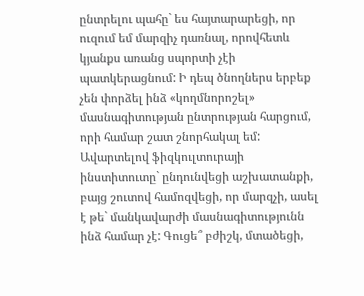ընտրելու պահը` ես հայտարարեցի, որ ուզում եմ մարզիչ դառնալ, որովհետև կյանքս առանց սպորտի չէի պատկերացնում: Ի դեպ ծնողներս երբեք չեն փորձել ինձ «կողմնորոշել» մասնագիտության ընտրության հարցում, որի համար շատ շնորհակալ եմ: Ավարտելով ֆիզկուլտուրայի ինստիտուտը` ընդունվեցի աշխատանքի, բայց շուտով համոզվեցի, որ մարզչի, ասել է թե` մանկավարժի մասնագիտությունն ինձ համար չէ: Գուցե՞ բժիշկ, մտածեցի,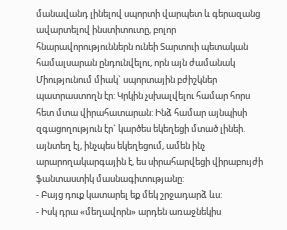մանավանդ լինելով սպորտի վարպետ և գերազանց ավարտելով ինստիտուտը, բոլոր հնարավորություններն ունեի Տարտուի պետական համալսարան ընդունվելու, որն այն ժամանակ Միությունում միակ` սպորտային բժիշկներ պատրաստողն էր: Կրկին չսխալվելու համար հորս հետ մտա վիրահատարան: Ինձ համար այնպիսի զգացողություն էր` կարծես եկեղեցի մտած լինեի. այնտեղ էլ, ինչպես եկեղեցում, ամեն ինչ արարողակարգային է, ես սիրահարվեցի վիրաբույժի ֆանտաստիկ մասնագիտությանը:
- Բայց դուք կատարել եք մեկ շրջադարձ ևս:
- Իսկ դրա «մեղավորն» արդեն առաջնեկիս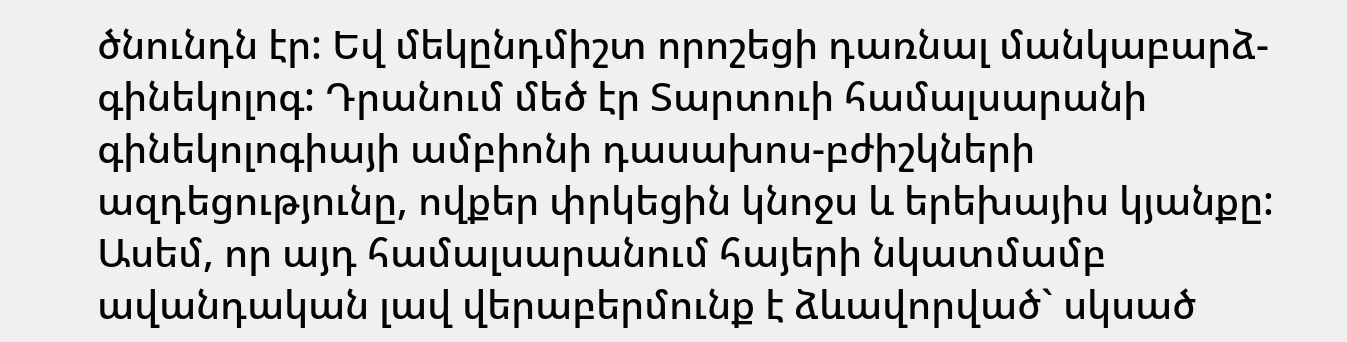ծնունդն էր: Եվ մեկընդմիշտ որոշեցի դառնալ մանկաբարձ-գինեկոլոգ: Դրանում մեծ էր Տարտուի համալսարանի գինեկոլոգիայի ամբիոնի դասախոս-բժիշկների ազդեցությունը, ովքեր փրկեցին կնոջս և երեխայիս կյանքը: Ասեմ, որ այդ համալսարանում հայերի նկատմամբ ավանդական լավ վերաբերմունք է ձևավորված` սկսած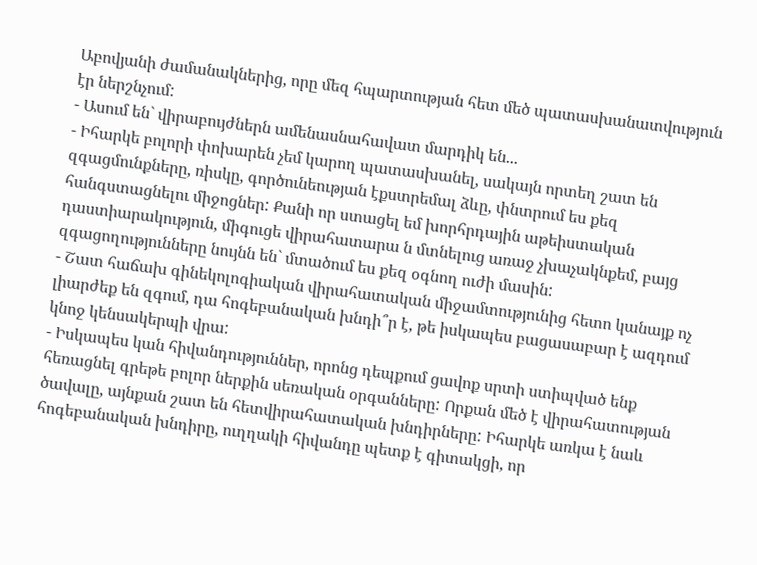Աբովյանի ժամանակներից, որը մեզ հպարտության հետ մեծ պատասխանատվություն էր ներշնչում:
- Ասում են` վիրաբույժներն ամենասնահավատ մարդիկ են...
- Իհարկե բոլորի փոխարեն չեմ կարող պատասխանել, սակայն որտեղ շատ են զգացմունքները, ռիսկը, գործունեության էքստրեմալ ձևը, փնտրում ես քեզ հանգստացնելու միջոցներ: Քանի որ ստացել եմ խորհրդային աթեիստական դաստիարակություն, միգուցե վիրահատարա ն մտնելուց առաջ չխաչակնքեմ, բայց զգացողությունները նույնն են` մտածում ես քեզ օգնող ուժի մասին:
- Շատ հաճախ գինեկոլոգիական վիրահատական միջամտությունից հետո կանայք ոչ լիարժեք են զգում, դա հոգեբանական խնդի՞ր է, թե իսկապես բացասաբար է ազդում կնոջ կենսակերպի վրա:
- Իսկապես կան հիվանդություններ, որոնց դեպքում ցավոք սրտի ստիպված ենք հեռացնել գրեթե բոլոր ներքին սեռական օրգանները: Որքան մեծ է վիրահատության ծավալը, այնքան շատ են հետվիրահատական խնդիրները: Իհարկե առկա է նաև հոգեբանական խնդիրը, ուղղակի հիվանդը պետք է գիտակցի, որ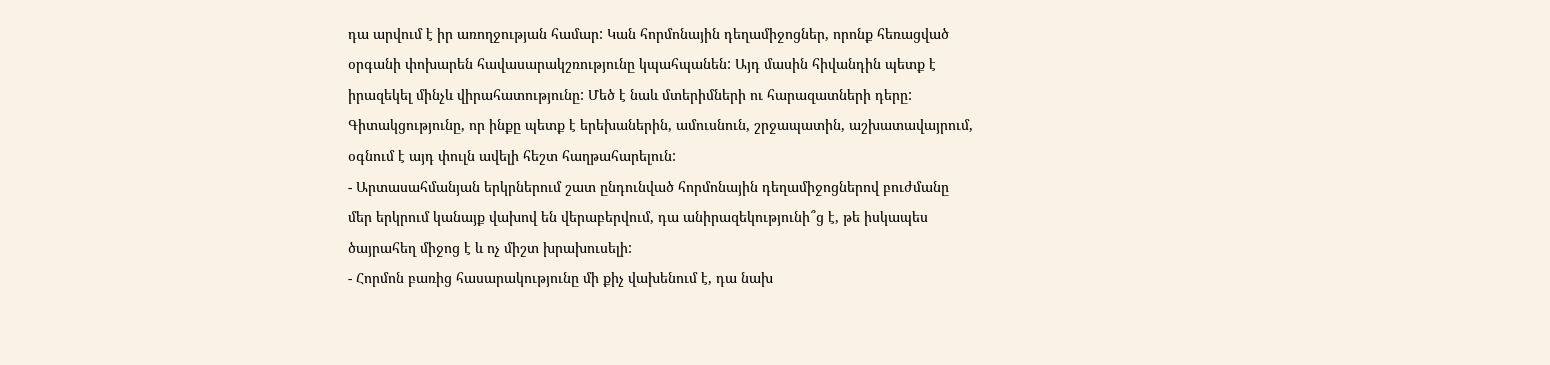դա արվում է իր առողջության համար: Կան հորմոնային դեղամիջոցներ, որոնք հեռացված օրգանի փոխարեն հավասարակշռությունը կպահպանեն: Այդ մասին հիվանդին պետք է իրազեկել մինչև վիրահատությունը: Մեծ է նաև մտերիմների ու հարազատների դերը: Գիտակցությունը, որ ինքը պետք է երեխաներին, ամուսնուն, շրջապատին, աշխատավայրում, օգնում է այդ փուլն ավելի հեշտ հաղթահարելուն:
- Արտասահմանյան երկրներում շատ ընդունված հորմոնային դեղամիջոցներով բուժմանը մեր երկրում կանայք վախով են վերաբերվում, դա անիրազեկությունի՞ց է, թե իսկապես ծայրահեղ միջոց է և ոչ միշտ խրախուսելի:
- Հորմոն բառից հասարակությունը մի քիչ վախենում է, դա նախ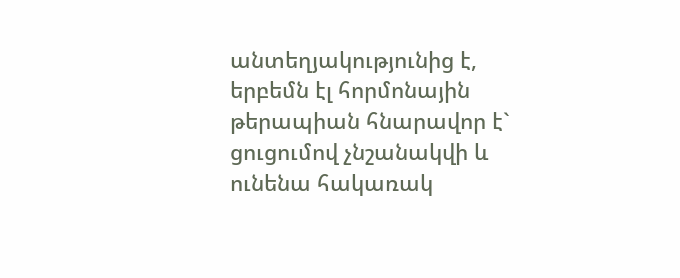անտեղյակությունից է, երբեմն էլ հորմոնային թերապիան հնարավոր է` ցուցումով չնշանակվի և ունենա հակառակ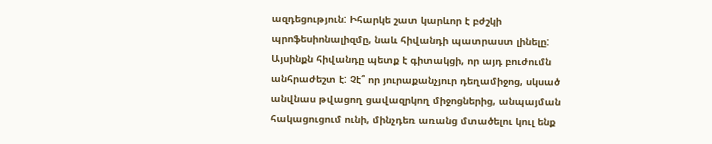ազդեցություն: Իհարկե շատ կարևոր է բժշկի պրոֆեսիոնալիզմը, նաև հիվանդի պատրաստ լինելը: Այսինքն հիվանդը պետք է գիտակցի, որ այդ բուժումն անհրաժեշտ է: Չէ՞ որ յուրաքանչյուր դեղամիջոց, սկսած անվնաս թվացող ցավազրկող միջոցներից, անպայման հակացուցում ունի, մինչդեռ առանց մտածելու կուլ ենք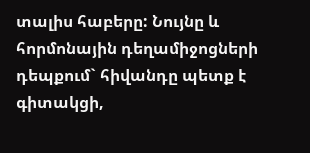տալիս հաբերը: Նույնը և հորմոնային դեղամիջոցների դեպքում` հիվանդը պետք է գիտակցի,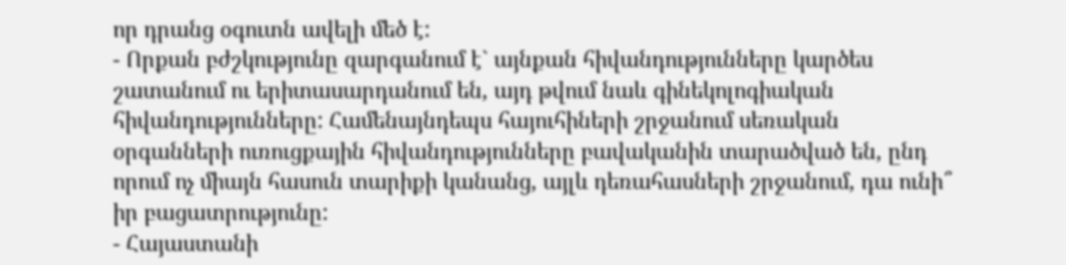որ դրանց օգուտն ավելի մեծ է:
- Որքան բժշկությունը զարգանում է` այնքան հիվանդությունները կարծես շատանում ու երիտասարդանում են, այդ թվում նաև գինեկոլոգիական հիվանդությունները: Համենայնդեպս հայուհիների շրջանում սեռական օրգանների ուռուցքային հիվանդությունները բավականին տարածված են, ընդ որում ոչ միայն հասուն տարիքի կանանց, այլև դեռահասների շրջանում, դա ունի՞ իր բացատրությունը:
- Հայաստանի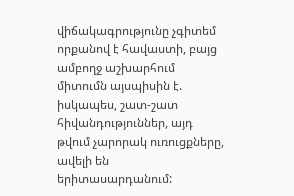վիճակագրությունը չգիտեմ որքանով է հավաստի, բայց ամբողջ աշխարհում միտումն այսպիսին է. իսկապես, շատ-շատ հիվանդություններ, այդ թվում չարորակ ուռուցքները, ավելի են երիտասարդանում: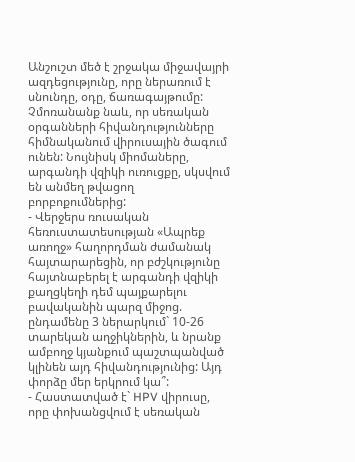Անշուշտ մեծ է շրջակա միջավայրի ազդեցությունը, որը ներառում է սնունդը, օդը, ճառագայթումը: Չմոռանանք նաև, որ սեռական օրգանների հիվանդությունները հիմնականում վիրուսային ծագում ունեն: Նույնիսկ միոմաները, արգանդի վզիկի ուռուցքը, սկսվում են անմեղ թվացող բորբոքումներից:
- Վերջերս ռուսական հեռուստատեսության «Ապրեք առողջ» հաղորդման ժամանակ հայտարարեցին, որ բժշկությունը հայտնաբերել է արգանդի վզիկի քաղցկեղի դեմ պայքարելու բավականին պարզ միջոց. ընդամենը 3 ներարկում` 10-26 տարեկան աղջիկներին, և նրանք ամբողջ կյանքում պաշտպանված կլինեն այդ հիվանդությունից: Այդ փորձը մեր երկրում կա՞:
- Հաստատված է` HPV վիրուսը, որը փոխանցվում է սեռական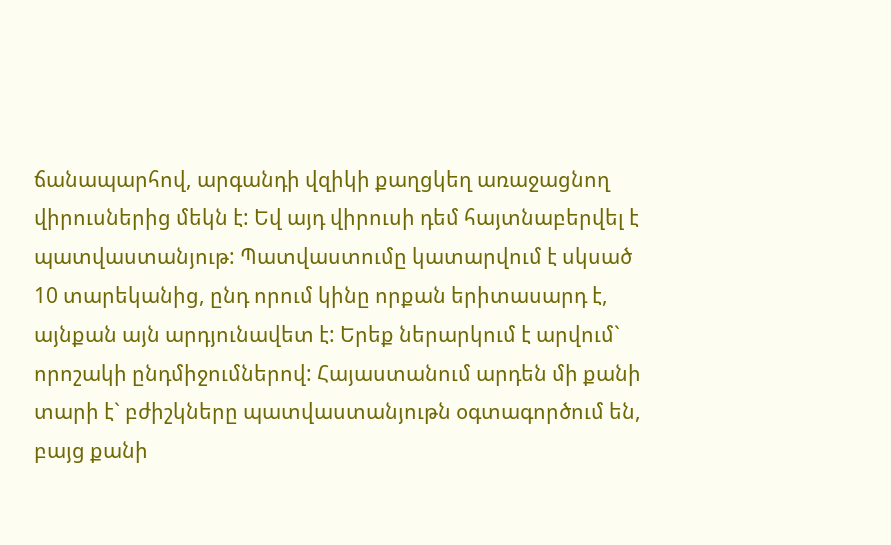ճանապարհով, արգանդի վզիկի քաղցկեղ առաջացնող վիրուսներից մեկն է: Եվ այդ վիրուսի դեմ հայտնաբերվել է պատվաստանյութ: Պատվաստումը կատարվում է սկսած 10 տարեկանից, ընդ որում կինը որքան երիտասարդ է, այնքան այն արդյունավետ է: Երեք ներարկում է արվում` որոշակի ընդմիջումներով: Հայաստանում արդեն մի քանի տարի է` բժիշկները պատվաստանյութն օգտագործում են, բայց քանի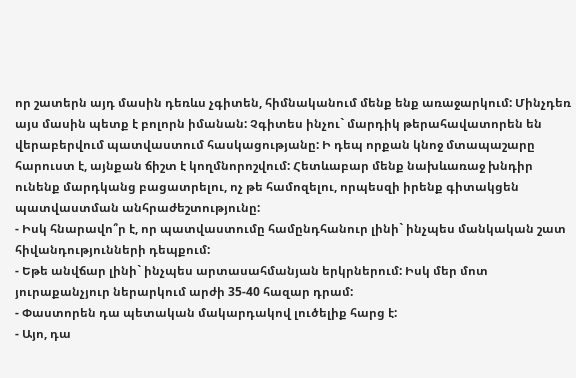որ շատերն այդ մասին դեռևս չգիտեն, հիմնականում մենք ենք առաջարկում: Մինչդեռ այս մասին պետք է բոլորն իմանան: Չգիտես ինչու` մարդիկ թերահավատորեն են վերաբերվում պատվաստում հասկացությանը: Ի դեպ որքան կնոջ մտապաշարը հարուստ է, այնքան ճիշտ է կողմնորոշվում: Հետևաբար մենք նախևառաջ խնդիր ունենք մարդկանց բացատրելու, ոչ թե համոզելու, որպեսզի իրենք գիտակցեն պատվաստման անհրաժեշտությունը:
- Իսկ հնարավո՞ր է, որ պատվաստումը համընդհանուր լինի` ինչպես մանկական շատ հիվանդությունների դեպքում:
- Եթե անվճար լինի` ինչպես արտասահմանյան երկրներում: Իսկ մեր մոտ յուրաքանչյուր ներարկում արժի 35-40 հազար դրամ:
- Փաստորեն դա պետական մակարդակով լուծելիք հարց է:
- Այո, դա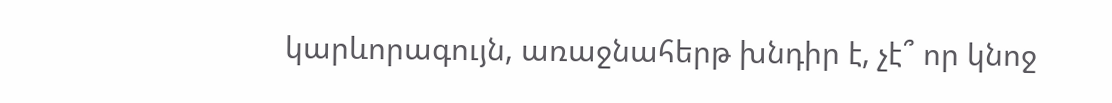կարևորագույն, առաջնահերթ խնդիր է, չէ՞ որ կնոջ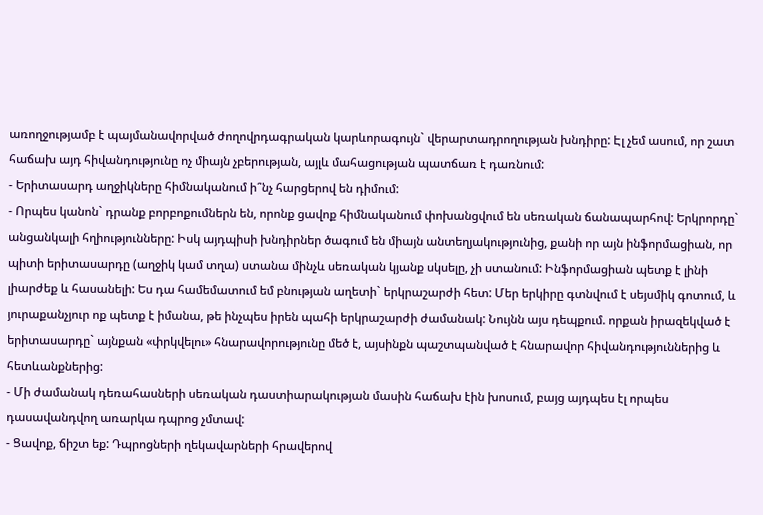առողջությամբ է պայմանավորված ժողովրդագրական կարևորագույն` վերարտադրողության խնդիրը: Էլ չեմ ասում, որ շատ հաճախ այդ հիվանդությունը ոչ միայն չբերության, այլև մահացության պատճառ է դառնում:
- Երիտասարդ աղջիկները հիմնականում ի՞նչ հարցերով են դիմում:
- Որպես կանոն` դրանք բորբոքումներն են, որոնք ցավոք հիմնականում փոխանցվում են սեռական ճանապարհով: Երկրորդը` անցանկալի հղիությունները: Իսկ այդպիսի խնդիրներ ծագում են միայն անտեղյակությունից, քանի որ այն ինֆորմացիան, որ պիտի երիտասարդը (աղջիկ կամ տղա) ստանա մինչև սեռական կյանք սկսելը, չի ստանում: Ինֆորմացիան պետք է լինի լիարժեք և հասանելի: Ես դա համեմատում եմ բնության աղետի` երկրաշարժի հետ: Մեր երկիրը գտնվում է սեյսմիկ գոտում, և յուրաքանչյուր ոք պետք է իմանա, թե ինչպես իրեն պահի երկրաշարժի ժամանակ: Նույնն այս դեպքում. որքան իրազեկված է երիտասարդը` այնքան «փրկվելու» հնարավորությունը մեծ է, այսինքն պաշտպանված է հնարավոր հիվանդություններից և հետևանքներից:
- Մի ժամանակ դեռահասների սեռական դաստիարակության մասին հաճախ էին խոսում, բայց այդպես էլ որպես դասավանդվող առարկա դպրոց չմտավ:
- Ցավոք, ճիշտ եք: Դպրոցների ղեկավարների հրավերով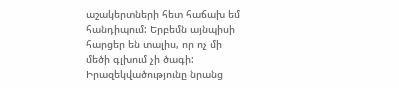աշակերտների հետ հաճախ եմ հանդիպում: Երբեմն այնպիսի հարցեր են տալիս, որ ոչ մի մեծի գլխում չի ծագի: Իրազեկվածությունը նրանց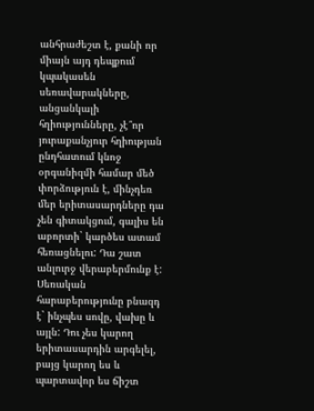անհրաժեշտ է, քանի որ միայն այդ դեպքում կպակասեն սեռավարակները, անցանկալի հղիությունները, չէ՞որ յուրաքանչյուր հղիության ընդհատում կնոջ օրգանիզմի համար մեծ փորձություն է, մինչդեռ մեր երիտասարդները դա չեն գիտակցում, գալիս են աբորտի` կարծես ատամ հեռացնելու: Դա շատ անլուրջ վերաբերմունք է: Սեռական հարաբերությունը բնազդ է` ինչպես սովը, վախը և այլն: Դու չես կարող երիտասարդին արգելել, բայց կարող ես և պարտավոր ես ճիշտ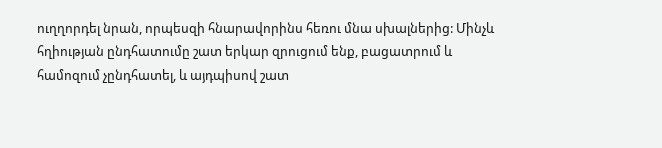ուղղորդել նրան, որպեսզի հնարավորինս հեռու մնա սխալներից: Մինչև հղիության ընդհատումը շատ երկար զրուցում ենք, բացատրում և համոզում չընդհատել, և այդպիսով շատ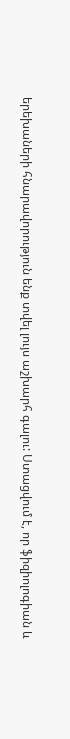երեխաների հնարավորություն ենք տվել լույս աշխարհ գալու: Ստացվում է, որ ֆիզիոլոգիան և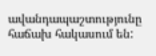ավանդապաշտությունը հաճախ հակասում են: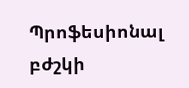Պրոֆեսիոնալ բժշկի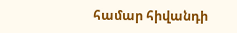համար հիվանդի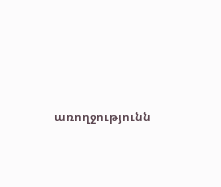առողջությունն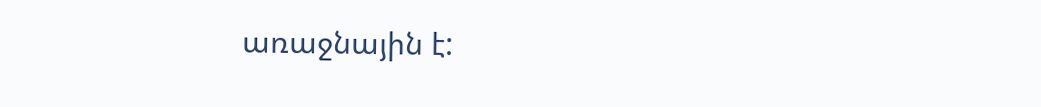առաջնային է: